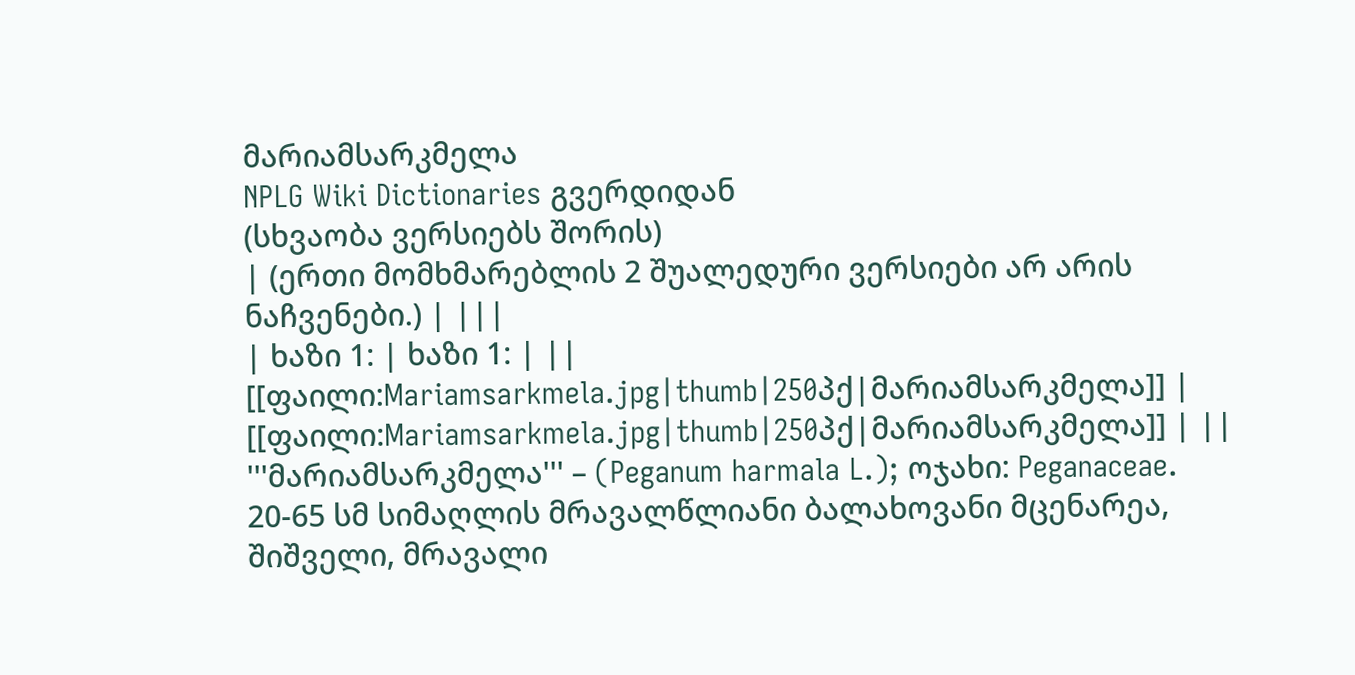მარიამსარკმელა
NPLG Wiki Dictionaries გვერდიდან
(სხვაობა ვერსიებს შორის)
| (ერთი მომხმარებლის 2 შუალედური ვერსიები არ არის ნაჩვენები.) | |||
| ხაზი 1: | ხაზი 1: | ||
[[ფაილი:Mariamsarkmela.jpg|thumb|250პქ|მარიამსარკმელა]] | [[ფაილი:Mariamsarkmela.jpg|thumb|250პქ|მარიამსარკმელა]] | ||
'''მარიამსარკმელა''' – (Peganum harmala L.); ოჯახი: Peganaceae. 20-65 სმ სიმაღლის მრავალწლიანი ბალახოვანი მცენარეა, შიშველი, მრავალი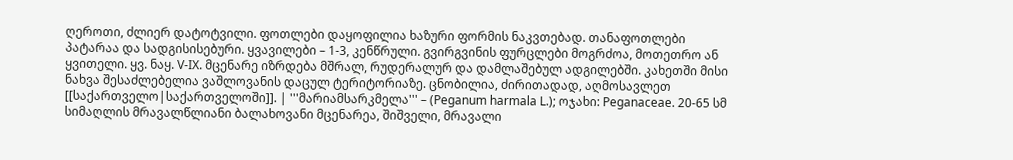ღეროთი, ძლიერ დატოტვილი. ფოთლები დაყოფილია ხაზური ფორმის ნაკვთებად. თანაფოთლები პატარაა და სადგისისებური. ყვავილები – 1-3, კენწრული. გვირგვინის ფურცლები მოგრძოა, მოთეთრო ან ყვითელი. ყვ. ნაყ. V-IX. მცენარე იზრდება მშრალ, რუდერალურ და დამლაშებულ ადგილებში. კახეთში მისი ნახვა შესაძლებელია ვაშლოვანის დაცულ ტერიტორიაზე. ცნობილია, ძირითადად, აღმოსავლეთ [[საქართველო|საქართველოში]]. | '''მარიამსარკმელა''' – (Peganum harmala L.); ოჯახი: Peganaceae. 20-65 სმ სიმაღლის მრავალწლიანი ბალახოვანი მცენარეა, შიშველი, მრავალი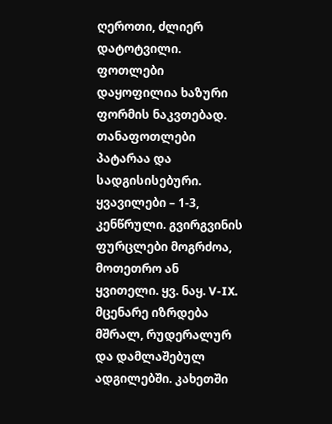ღეროთი, ძლიერ დატოტვილი. ფოთლები დაყოფილია ხაზური ფორმის ნაკვთებად. თანაფოთლები პატარაა და სადგისისებური. ყვავილები – 1-3, კენწრული. გვირგვინის ფურცლები მოგრძოა, მოთეთრო ან ყვითელი. ყვ. ნაყ. V-IX. მცენარე იზრდება მშრალ, რუდერალურ და დამლაშებულ ადგილებში. კახეთში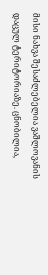მისი ნახვა შესაძლებელია ვაშლოვანის დაცულ ტერიტორიაზე. ცნობილია,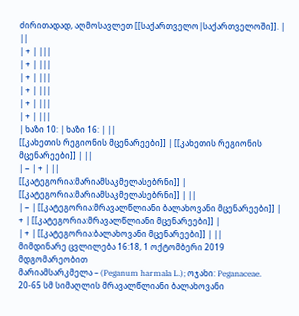ძირითადად, აღმოსავლეთ [[საქართველო|საქართველოში]]. | ||
| + | |||
| + | |||
| + | |||
| + | |||
| + | |||
| + | |||
| ხაზი 10: | ხაზი 16: | ||
[[კახეთის რეგიონის მცენარეები]] | [[კახეთის რეგიონის მცენარეები]] | ||
| − | + | ||
[[კატეგორია:მარიამსაკმელასებრნი]] | [[კატეგორია:მარიამსაკმელასებრნი]] | ||
| − | [[კატეგორია:მრავალწლიანი ბალახოვანი მცენარეები]] | + | [[კატეგორია:მრავალწლიანი მცენარეები]] |
| + | [[კატეგორია:ბალახოვანი მცენარეები]] | ||
მიმდინარე ცვლილება 16:18, 1 ოქტომბერი 2019 მდგომარეობით
მარიამსარკმელა – (Peganum harmala L.); ოჯახი: Peganaceae. 20-65 სმ სიმაღლის მრავალწლიანი ბალახოვანი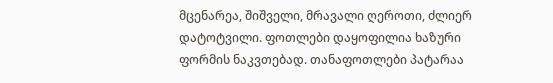მცენარეა, შიშველი, მრავალი ღეროთი, ძლიერ დატოტვილი. ფოთლები დაყოფილია ხაზური ფორმის ნაკვთებად. თანაფოთლები პატარაა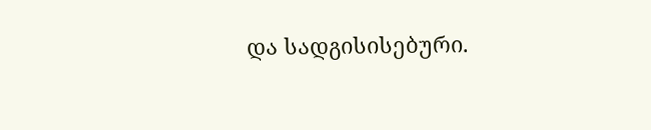და სადგისისებური.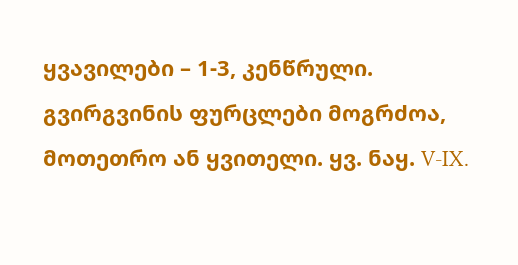ყვავილები – 1-3, კენწრული. გვირგვინის ფურცლები მოგრძოა, მოთეთრო ან ყვითელი. ყვ. ნაყ. V-IX.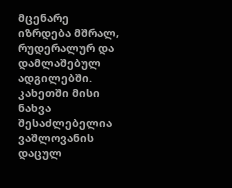მცენარე იზრდება მშრალ, რუდერალურ და დამლაშებულ ადგილებში. კახეთში მისი ნახვა შესაძლებელია ვაშლოვანის დაცულ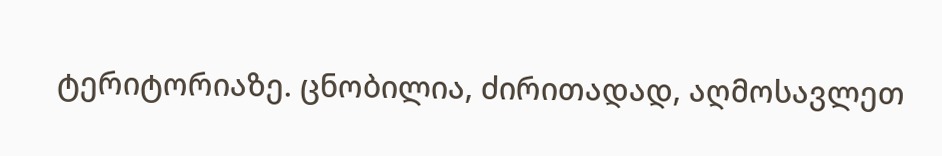ტერიტორიაზე. ცნობილია, ძირითადად, აღმოსავლეთ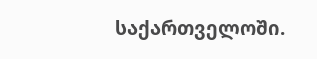საქართველოში.